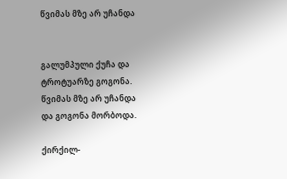წვიმას მზე არ უჩანდა


გალუმპული ქუჩა და
ტროტუარზე გოგონა.
წვიმას მზე არ უჩანდა
და გოგონა მორბოდა.

ქირქილ-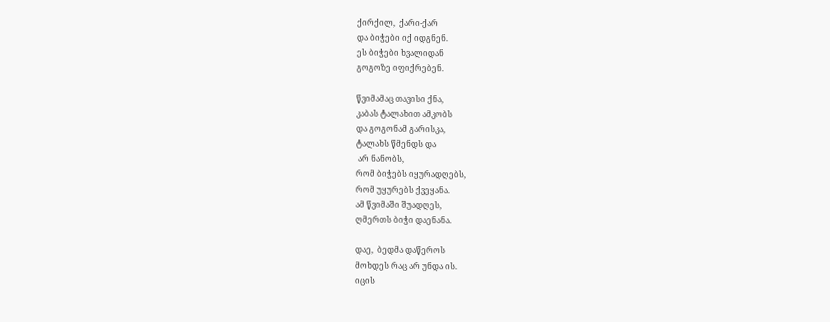ქირქილ,  ქარი-ქარ
და ბიჭები იქ იდგნენ.
ეს ბიჭები ხვალიდან
გოგოზე იფიქრებენ.

წვიმამაც თავისი ქნა,
კაბას ტალახით ამკობს
და გოგონამ გარისკა,
ტალახს წმენდს და
 არ ნანობს,
რომ ბიჭებს იყურადღებს,
რომ უყურებს ქვეყანა.
ამ წვიმაში შუადღეს,
ღმერთს ბიჭი დაენანა.

დაე,  ბედმა დაწეროს
მოხდეს რაც არ უნდა ის.
იცის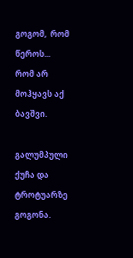გოგომ,  რომ წეროს...
რომ არ მოჰყავს აქ ბავშვი.

გალუმპული ქუჩა და
ტროტუარზე გოგონა.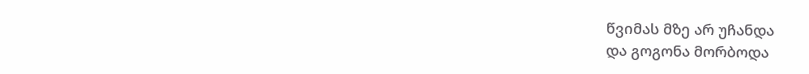წვიმას მზე არ უჩანდა
და გოგონა მორბოდა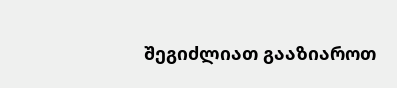შეგიძლიათ გააზიაროთ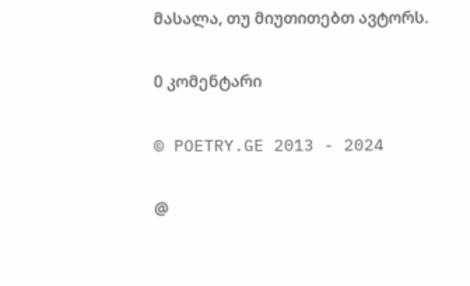მასალა, თუ მიუთითებთ ავტორს.

0 კომენტარი

© POETRY.GE 2013 - 2024

@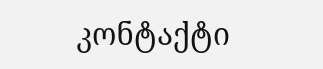კონტაქტი